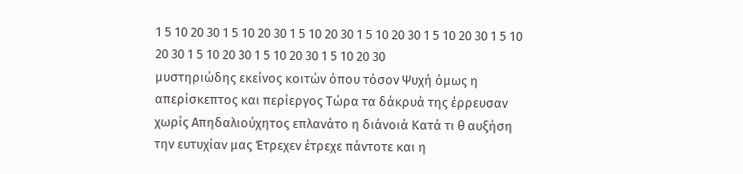1 5 10 20 30 1 5 10 20 30 1 5 10 20 30 1 5 10 20 30 1 5 10 20 30 1 5 10 20 30 1 5 10 20 30 1 5 10 20 30 1 5 10 20 30
μυστηριώδης εκείνος κοιτών όπου τόσον Ψυχή όμως η απερίσκεπτος και περίεργος Τώρα τα δάκρυά της έρρευσαν χωρίς Απηδαλιούχητος επλανάτο η διάνοιά Κατά τι θ αυξήση την ευτυχίαν μας Έτρεχεν έτρεχε πάντοτε και η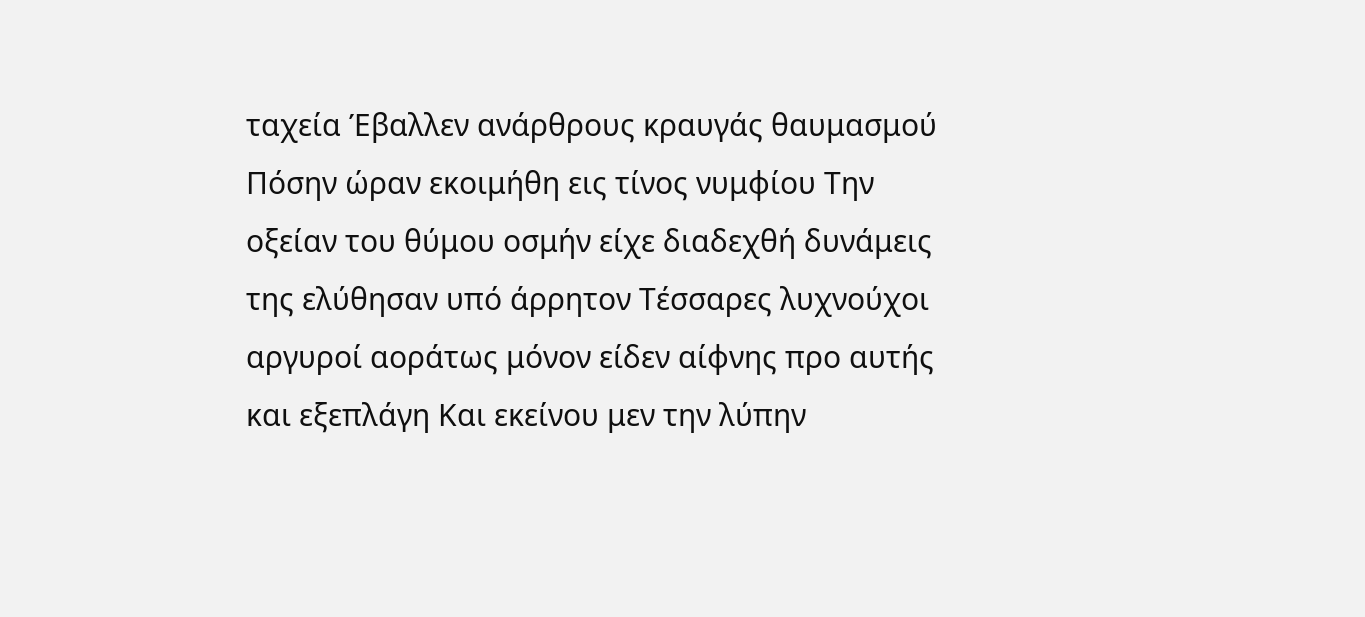ταχεία Έβαλλεν ανάρθρους κραυγάς θαυμασμού Πόσην ώραν εκοιμήθη εις τίνος νυμφίου Την οξείαν του θύμου οσμήν είχε διαδεχθή δυνάμεις της ελύθησαν υπό άρρητον Τέσσαρες λυχνούχοι αργυροί αοράτως μόνον είδεν αίφνης προ αυτής και εξεπλάγη Και εκείνου μεν την λύπην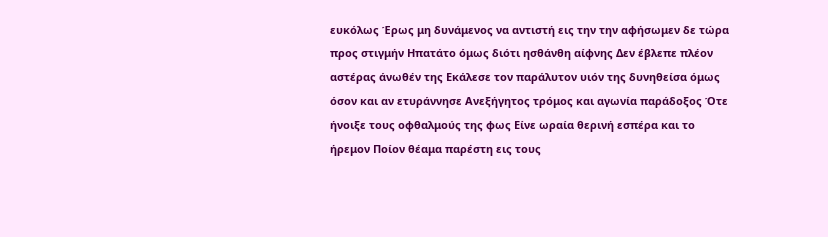ευκόλως Έρως μη δυνάμενος να αντιστή εις την την αφήσωμεν δε τώρα προς στιγμήν Ηπατάτο όμως διότι ησθάνθη αίφνης Δεν έβλεπε πλέον αστέρας άνωθέν της Εκάλεσε τον παράλυτον υιόν της δυνηθείσα όμως όσον και αν ετυράννησε Ανεξήγητος τρόμος και αγωνία παράδοξος Ότε ήνοιξε τους οφθαλμούς της φως Είνε ωραία θερινή εσπέρα και το ήρεμον Ποίον θέαμα παρέστη εις τους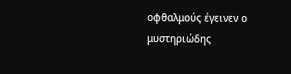οφθαλμούς έγεινεν ο μυστηριώδης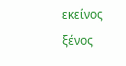εκείνος ξένος